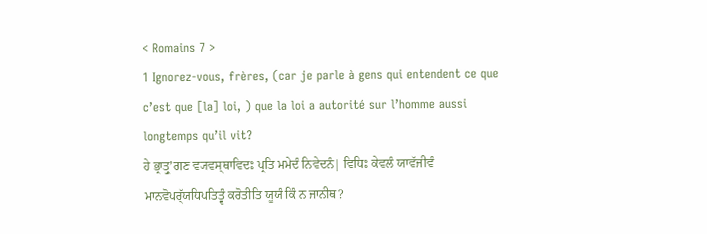< Romains 7 >
1 Ignorez-vous, frères, (car je parle à gens qui entendent ce que c’est que [la] loi, ) que la loi a autorité sur l’homme aussi longtemps qu’il vit?
ਹੇ ਭ੍ਰਾਤ੍ਰੁʼਗਣ ਵ੍ਯਵਸ੍ਥਾਵਿਦਃ ਪ੍ਰਤਿ ਮਮੇਦੰ ਨਿਵੇਦਨੰ| ਵਿਧਿਃ ਕੇਵਲੰ ਯਾਵੱਜੀਵੰ ਮਾਨਵੋਪਰ੍ੱਯਧਿਪਤਿਤ੍ਵੰ ਕਰੋਤੀਤਿ ਯੂਯੰ ਕਿੰ ਨ ਜਾਨੀਥ?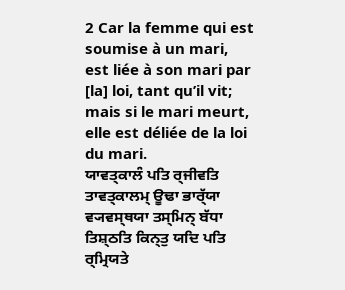2 Car la femme qui est soumise à un mari, est liée à son mari par [la] loi, tant qu’il vit; mais si le mari meurt, elle est déliée de la loi du mari.
ਯਾਵਤ੍ਕਾਲੰ ਪਤਿ ਰ੍ਜੀਵਤਿ ਤਾਵਤ੍ਕਾਲਮ੍ ਊਢਾ ਭਾਰ੍ੱਯਾ ਵ੍ਯਵਸ੍ਥਯਾ ਤਸ੍ਮਿਨ੍ ਬੱਧਾ ਤਿਸ਼੍ਠਤਿ ਕਿਨ੍ਤੁ ਯਦਿ ਪਤਿ ਰ੍ਮ੍ਰਿਯਤੇ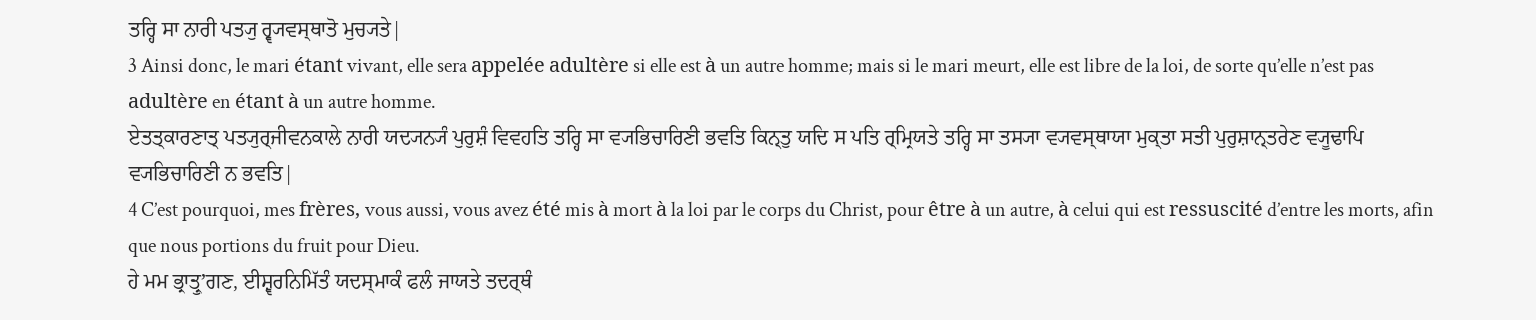ਤਰ੍ਹਿ ਸਾ ਨਾਰੀ ਪਤ੍ਯੁ ਰ੍ਵ੍ਯਵਸ੍ਥਾਤੋ ਮੁਚ੍ਯਤੇ|
3 Ainsi donc, le mari étant vivant, elle sera appelée adultère si elle est à un autre homme; mais si le mari meurt, elle est libre de la loi, de sorte qu’elle n’est pas adultère en étant à un autre homme.
ਏਤਤ੍ਕਾਰਣਾਤ੍ ਪਤ੍ਯੁਰ੍ਜੀਵਨਕਾਲੇ ਨਾਰੀ ਯਦ੍ਯਨ੍ਯੰ ਪੁਰੁਸ਼ੰ ਵਿਵਹਤਿ ਤਰ੍ਹਿ ਸਾ ਵ੍ਯਭਿਚਾਰਿਣੀ ਭਵਤਿ ਕਿਨ੍ਤੁ ਯਦਿ ਸ ਪਤਿ ਰ੍ਮ੍ਰਿਯਤੇ ਤਰ੍ਹਿ ਸਾ ਤਸ੍ਯਾ ਵ੍ਯਵਸ੍ਥਾਯਾ ਮੁਕ੍ਤਾ ਸਤੀ ਪੁਰੁਸ਼ਾਨ੍ਤਰੇਣ ਵ੍ਯੂਢਾਪਿ ਵ੍ਯਭਿਚਾਰਿਣੀ ਨ ਭਵਤਿ|
4 C’est pourquoi, mes frères, vous aussi, vous avez été mis à mort à la loi par le corps du Christ, pour être à un autre, à celui qui est ressuscité d’entre les morts, afin que nous portions du fruit pour Dieu.
ਹੇ ਮਮ ਭ੍ਰਾਤ੍ਰੁʼਗਣ, ਈਸ਼੍ਵਰਨਿਮਿੱਤੰ ਯਦਸ੍ਮਾਕੰ ਫਲੰ ਜਾਯਤੇ ਤਦਰ੍ਥੰ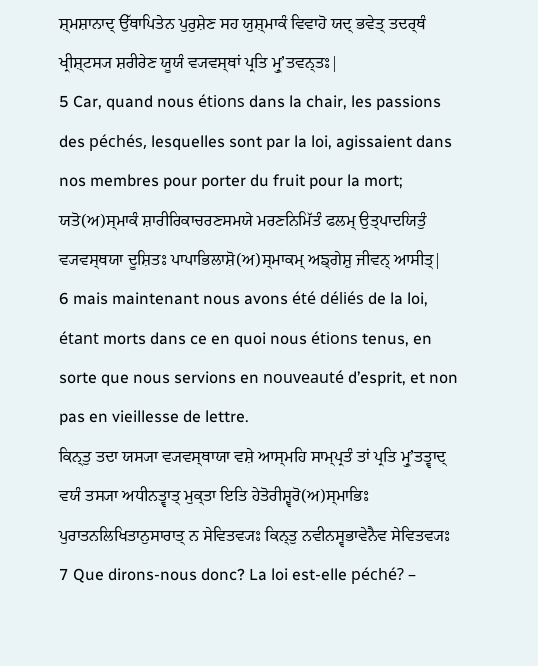ਸ਼੍ਮਸ਼ਾਨਾਦ੍ ਉੱਥਾਪਿਤੇਨ ਪੁਰੁਸ਼ੇਣ ਸਹ ਯੁਸ਼੍ਮਾਕੰ ਵਿਵਾਹੋ ਯਦ੍ ਭਵੇਤ੍ ਤਦਰ੍ਥੰ ਖ੍ਰੀਸ਼੍ਟਸ੍ਯ ਸ਼ਰੀਰੇਣ ਯੂਯੰ ਵ੍ਯਵਸ੍ਥਾਂ ਪ੍ਰਤਿ ਮ੍ਰੁʼਤਵਨ੍ਤਃ|
5 Car, quand nous étions dans la chair, les passions des péchés, lesquelles sont par la loi, agissaient dans nos membres pour porter du fruit pour la mort;
ਯਤੋ(ਅ)ਸ੍ਮਾਕੰ ਸ਼ਾਰੀਰਿਕਾਚਰਣਸਮਯੇ ਮਰਣਨਿਮਿੱਤੰ ਫਲਮ੍ ਉਤ੍ਪਾਦਯਿਤੁੰ ਵ੍ਯਵਸ੍ਥਯਾ ਦੂਸ਼ਿਤਃ ਪਾਪਾਭਿਲਾਸ਼ੋ(ਅ)ਸ੍ਮਾਕਮ੍ ਅਙ੍ਗੇਸ਼ੁ ਜੀਵਨ੍ ਆਸੀਤ੍|
6 mais maintenant nous avons été déliés de la loi, étant morts dans ce en quoi nous étions tenus, en sorte que nous servions en nouveauté d’esprit, et non pas en vieillesse de lettre.
ਕਿਨ੍ਤੁ ਤਦਾ ਯਸ੍ਯਾ ਵ੍ਯਵਸ੍ਥਾਯਾ ਵਸ਼ੇ ਆਸ੍ਮਹਿ ਸਾਮ੍ਪ੍ਰਤੰ ਤਾਂ ਪ੍ਰਤਿ ਮ੍ਰੁʼਤਤ੍ਵਾਦ੍ ਵਯੰ ਤਸ੍ਯਾ ਅਧੀਨਤ੍ਵਾਤ੍ ਮੁਕ੍ਤਾ ਇਤਿ ਹੇਤੋਰੀਸ਼੍ਵਰੋ(ਅ)ਸ੍ਮਾਭਿਃ ਪੁਰਾਤਨਲਿਖਿਤਾਨੁਸਾਰਾਤ੍ ਨ ਸੇਵਿਤਵ੍ਯਃ ਕਿਨ੍ਤੁ ਨਵੀਨਸ੍ਵਭਾਵੇਨੈਵ ਸੇਵਿਤਵ੍ਯਃ
7 Que dirons-nous donc? La loi est-elle péché? –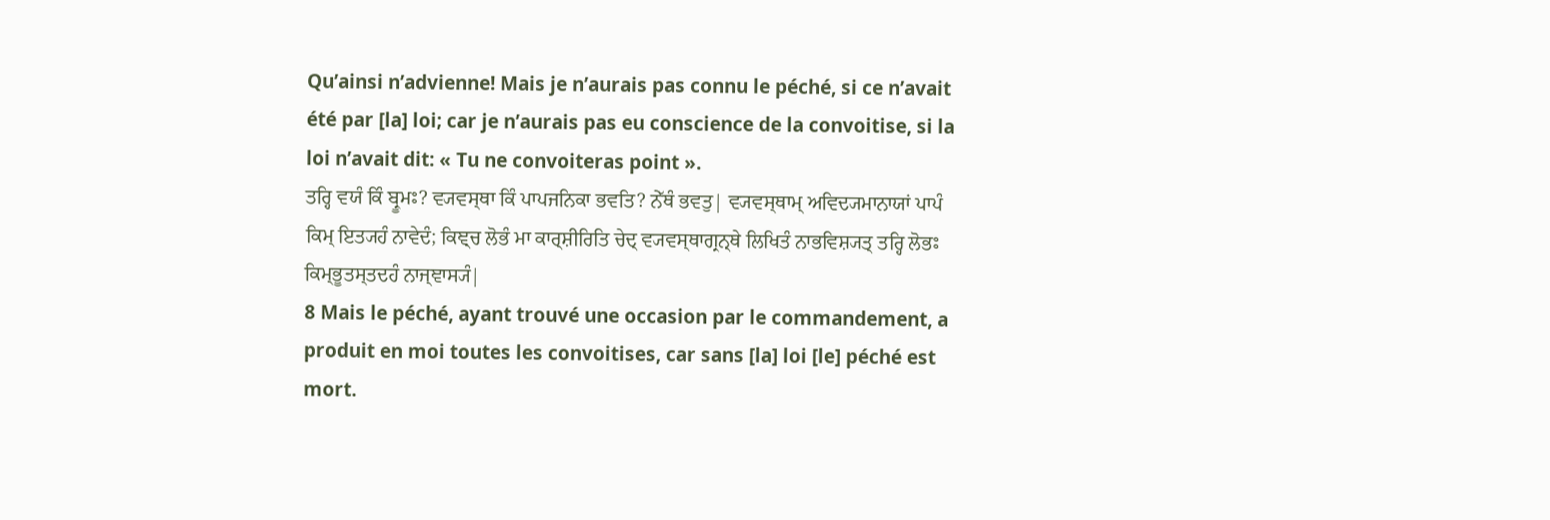Qu’ainsi n’advienne! Mais je n’aurais pas connu le péché, si ce n’avait été par [la] loi; car je n’aurais pas eu conscience de la convoitise, si la loi n’avait dit: « Tu ne convoiteras point ».
ਤਰ੍ਹਿ ਵਯੰ ਕਿੰ ਬ੍ਰੂਮਃ? ਵ੍ਯਵਸ੍ਥਾ ਕਿੰ ਪਾਪਜਨਿਕਾ ਭਵਤਿ? ਨੇੱਥੰ ਭਵਤੁ| ਵ੍ਯਵਸ੍ਥਾਮ੍ ਅਵਿਦ੍ਯਮਾਨਾਯਾਂ ਪਾਪੰ ਕਿਮ੍ ਇਤ੍ਯਹੰ ਨਾਵੇਦੰ; ਕਿਞ੍ਚ ਲੋਭੰ ਮਾ ਕਾਰ੍ਸ਼ੀਰਿਤਿ ਚੇਦ੍ ਵ੍ਯਵਸ੍ਥਾਗ੍ਰਨ੍ਥੇ ਲਿਖਿਤੰ ਨਾਭਵਿਸ਼੍ਯਤ੍ ਤਰ੍ਹਿ ਲੋਭਃ ਕਿਮ੍ਭੂਤਸ੍ਤਦਹੰ ਨਾਜ੍ਞਾਸ੍ਯੰ|
8 Mais le péché, ayant trouvé une occasion par le commandement, a produit en moi toutes les convoitises, car sans [la] loi [le] péché est mort.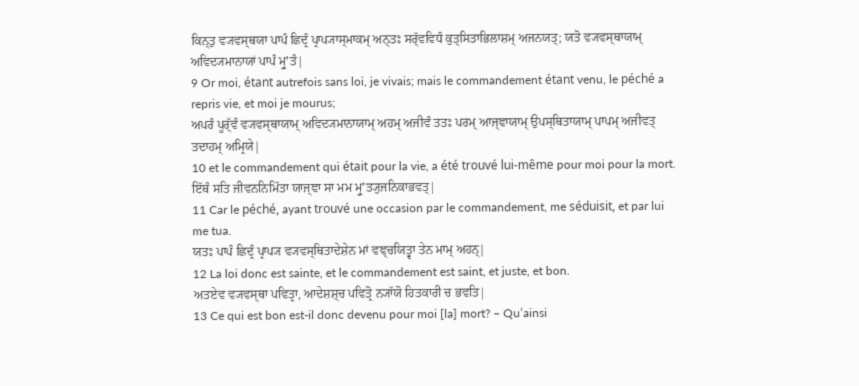ਕਿਨ੍ਤੁ ਵ੍ਯਵਸ੍ਥਯਾ ਪਾਪੰ ਛਿਦ੍ਰੰ ਪ੍ਰਾਪ੍ਯਾਸ੍ਮਾਕਮ੍ ਅਨ੍ਤਃ ਸਰ੍ੱਵਵਿਧੰ ਕੁਤ੍ਸਿਤਾਭਿਲਾਸ਼ਮ੍ ਅਜਨਯਤ੍; ਯਤੋ ਵ੍ਯਵਸ੍ਥਾਯਾਮ੍ ਅਵਿਦ੍ਯਮਾਨਾਯਾਂ ਪਾਪੰ ਮ੍ਰੁʼਤੰ|
9 Or moi, étant autrefois sans loi, je vivais; mais le commandement étant venu, le péché a repris vie, et moi je mourus;
ਅਪਰੰ ਪੂਰ੍ੱਵੰ ਵ੍ਯਵਸ੍ਥਾਯਾਮ੍ ਅਵਿਦ੍ਯਮਾਨਾਯਾਮ੍ ਅਹਮ੍ ਅਜੀਵੰ ਤਤਃ ਪਰਮ੍ ਆਜ੍ਞਾਯਾਮ੍ ਉਪਸ੍ਥਿਤਾਯਾਮ੍ ਪਾਪਮ੍ ਅਜੀਵਤ੍ ਤਦਾਹਮ੍ ਅਮ੍ਰਿਯੇ|
10 et le commandement qui était pour la vie, a été trouvé lui-même pour moi pour la mort.
ਇੱਥੰ ਸਤਿ ਜੀਵਨਨਿਮਿੱਤਾ ਯਾਜ੍ਞਾ ਸਾ ਮਮ ਮ੍ਰੁʼਤ੍ਯੁਜਨਿਕਾਭਵਤ੍|
11 Car le péché, ayant trouvé une occasion par le commandement, me séduisit, et par lui me tua.
ਯਤਃ ਪਾਪੰ ਛਿਦ੍ਰੰ ਪ੍ਰਾਪ੍ਯ ਵ੍ਯਵਸ੍ਥਿਤਾਦੇਸ਼ੇਨ ਮਾਂ ਵਞ੍ਚਯਿਤ੍ਵਾ ਤੇਨ ਮਾਮ੍ ਅਹਨ੍|
12 La loi donc est sainte, et le commandement est saint, et juste, et bon.
ਅਤਏਵ ਵ੍ਯਵਸ੍ਥਾ ਪਵਿਤ੍ਰਾ, ਆਦੇਸ਼ਸ਼੍ਚ ਪਵਿਤ੍ਰੋ ਨ੍ਯਾੱਯੋ ਹਿਤਕਾਰੀ ਚ ਭਵਤਿ|
13 Ce qui est bon est-il donc devenu pour moi [la] mort? – Qu’ainsi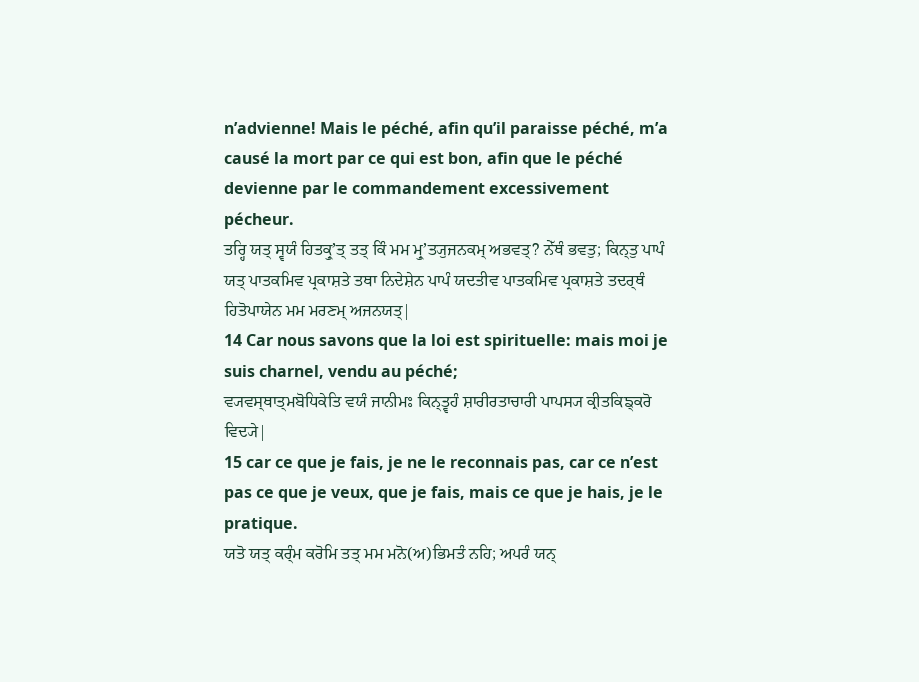n’advienne! Mais le péché, afin qu’il paraisse péché, m’a causé la mort par ce qui est bon, afin que le péché devienne par le commandement excessivement pécheur.
ਤਰ੍ਹਿ ਯਤ੍ ਸ੍ਵਯੰ ਹਿਤਕ੍ਰੁʼਤ੍ ਤਤ੍ ਕਿੰ ਮਮ ਮ੍ਰੁʼਤ੍ਯੁਜਨਕਮ੍ ਅਭਵਤ੍? ਨੇੱਥੰ ਭਵਤੁ; ਕਿਨ੍ਤੁ ਪਾਪੰ ਯਤ੍ ਪਾਤਕਮਿਵ ਪ੍ਰਕਾਸ਼ਤੇ ਤਥਾ ਨਿਦੇਸ਼ੇਨ ਪਾਪੰ ਯਦਤੀਵ ਪਾਤਕਮਿਵ ਪ੍ਰਕਾਸ਼ਤੇ ਤਦਰ੍ਥੰ ਹਿਤੋਪਾਯੇਨ ਮਮ ਮਰਣਮ੍ ਅਜਨਯਤ੍|
14 Car nous savons que la loi est spirituelle: mais moi je suis charnel, vendu au péché;
ਵ੍ਯਵਸ੍ਥਾਤ੍ਮਬੋਧਿਕੇਤਿ ਵਯੰ ਜਾਨੀਮਃ ਕਿਨ੍ਤ੍ਵਹੰ ਸ਼ਾਰੀਰਤਾਚਾਰੀ ਪਾਪਸ੍ਯ ਕ੍ਰੀਤਕਿਙ੍ਕਰੋ ਵਿਦ੍ਯੇ|
15 car ce que je fais, je ne le reconnais pas, car ce n’est pas ce que je veux, que je fais, mais ce que je hais, je le pratique.
ਯਤੋ ਯਤ੍ ਕਰ੍ੰਮ ਕਰੋਮਿ ਤਤ੍ ਮਮ ਮਨੋ(ਅ)ਭਿਮਤੰ ਨਹਿ; ਅਪਰੰ ਯਨ੍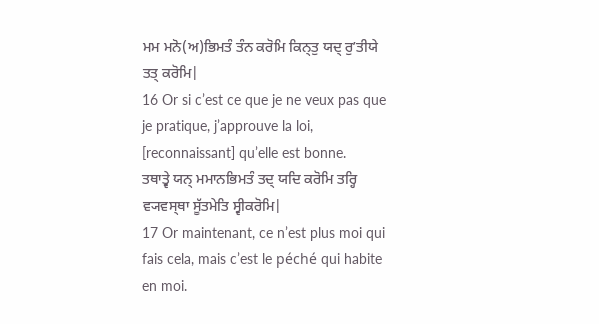ਮਮ ਮਨੋ(ਅ)ਭਿਮਤੰ ਤੰਨ ਕਰੋਮਿ ਕਿਨ੍ਤੁ ਯਦ੍ ਰੁʼਤੀਯੇ ਤਤ੍ ਕਰੋਮਿ|
16 Or si c’est ce que je ne veux pas que je pratique, j’approuve la loi, [reconnaissant] qu’elle est bonne.
ਤਥਾਤ੍ਵੇ ਯਨ੍ ਮਮਾਨਭਿਮਤੰ ਤਦ੍ ਯਦਿ ਕਰੋਮਿ ਤਰ੍ਹਿ ਵ੍ਯਵਸ੍ਥਾ ਸੂੱਤਮੇਤਿ ਸ੍ਵੀਕਰੋਮਿ|
17 Or maintenant, ce n’est plus moi qui fais cela, mais c’est le péché qui habite en moi.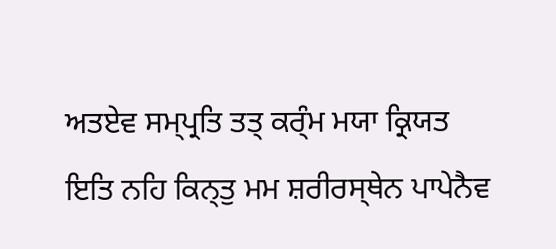ਅਤਏਵ ਸਮ੍ਪ੍ਰਤਿ ਤਤ੍ ਕਰ੍ੰਮ ਮਯਾ ਕ੍ਰਿਯਤ ਇਤਿ ਨਹਿ ਕਿਨ੍ਤੁ ਮਮ ਸ਼ਰੀਰਸ੍ਥੇਨ ਪਾਪੇਨੈਵ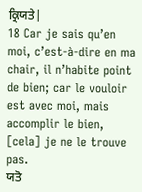ਕ੍ਰਿਯਤੇ|
18 Car je sais qu’en moi, c’est-à-dire en ma chair, il n’habite point de bien; car le vouloir est avec moi, mais accomplir le bien, [cela] je ne le trouve pas.
ਯਤੋ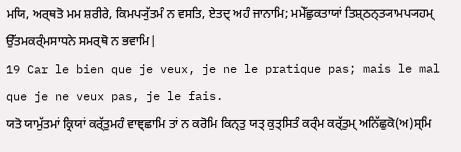ਮਯਿ, ਅਰ੍ਥਤੋ ਮਮ ਸ਼ਰੀਰੇ, ਕਿਮਪ੍ਯੁੱਤਮੰ ਨ ਵਸਤਿ, ਏਤਦ੍ ਅਹੰ ਜਾਨਾਮਿ; ਮਮੇੱਛੁਕਤਾਯਾਂ ਤਿਸ਼੍ਠਨ੍ਤ੍ਯਾਮਪ੍ਯਹਮ੍ ਉੱਤਮਕਰ੍ੰਮਸਾਧਨੇ ਸਮਰ੍ਥੋ ਨ ਭਵਾਮਿ|
19 Car le bien que je veux, je ne le pratique pas; mais le mal que je ne veux pas, je le fais.
ਯਤੋ ਯਾਮੁੱਤਮਾਂ ਕ੍ਰਿਯਾਂ ਕਰ੍ੱਤੁਮਹੰ ਵਾਞ੍ਛਾਮਿ ਤਾਂ ਨ ਕਰੋਮਿ ਕਿਨ੍ਤੁ ਯਤ੍ ਕੁਤ੍ਸਿਤੰ ਕਰ੍ੰਮ ਕਰ੍ੱਤੁਮ੍ ਅਨਿੱਛੁਕੋ(ਅ)ਸ੍ਮਿ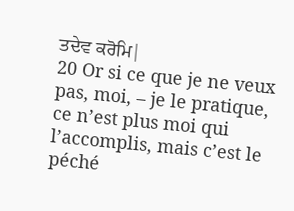ਤਦੇਵ ਕਰੋਮਿ|
20 Or si ce que je ne veux pas, moi, – je le pratique, ce n’est plus moi qui l’accomplis, mais c’est le péché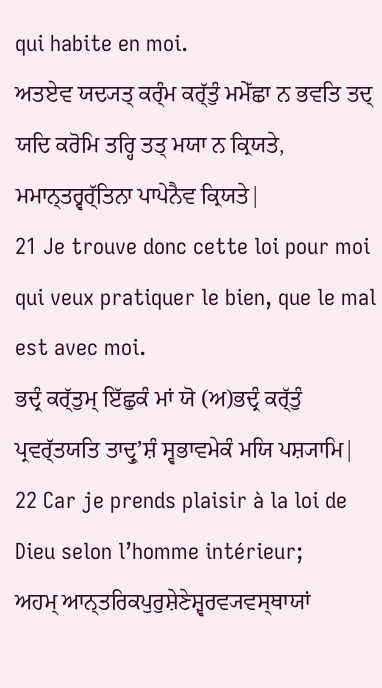qui habite en moi.
ਅਤਏਵ ਯਦ੍ਯਤ੍ ਕਰ੍ੰਮ ਕਰ੍ੱਤੁੰ ਮਮੇੱਛਾ ਨ ਭਵਤਿ ਤਦ੍ ਯਦਿ ਕਰੋਮਿ ਤਰ੍ਹਿ ਤਤ੍ ਮਯਾ ਨ ਕ੍ਰਿਯਤੇ, ਮਮਾਨ੍ਤਰ੍ਵਰ੍ੱਤਿਨਾ ਪਾਪੇਨੈਵ ਕ੍ਰਿਯਤੇ|
21 Je trouve donc cette loi pour moi qui veux pratiquer le bien, que le mal est avec moi.
ਭਦ੍ਰੰ ਕਰ੍ੱਤੁਮ੍ ਇੱਛੁਕੰ ਮਾਂ ਯੋ (ਅ)ਭਦ੍ਰੰ ਕਰ੍ੱਤੁੰ ਪ੍ਰਵਰ੍ੱਤਯਤਿ ਤਾਦ੍ਰੁʼਸ਼ੰ ਸ੍ਵਭਾਵਮੇਕੰ ਮਯਿ ਪਸ਼੍ਯਾਮਿ|
22 Car je prends plaisir à la loi de Dieu selon l’homme intérieur;
ਅਹਮ੍ ਆਨ੍ਤਰਿਕਪੁਰੁਸ਼ੇਣੇਸ਼੍ਵਰਵ੍ਯਵਸ੍ਥਾਯਾਂ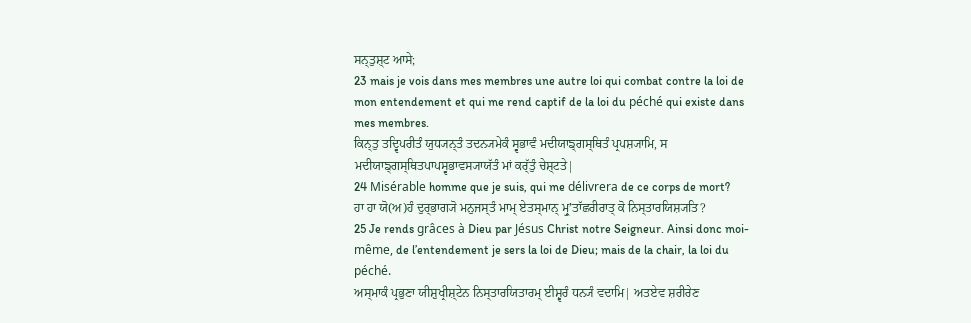ਸਨ੍ਤੁਸ਼੍ਟ ਆਸੇ;
23 mais je vois dans mes membres une autre loi qui combat contre la loi de mon entendement et qui me rend captif de la loi du péché qui existe dans mes membres.
ਕਿਨ੍ਤੁ ਤਦ੍ਵਿਪਰੀਤੰ ਯੁਧ੍ਯਨ੍ਤੰ ਤਦਨ੍ਯਮੇਕੰ ਸ੍ਵਭਾਵੰ ਮਦੀਯਾਙ੍ਗਸ੍ਥਿਤੰ ਪ੍ਰਪਸ਼੍ਯਾਮਿ, ਸ ਮਦੀਯਾਙ੍ਗਸ੍ਥਿਤਪਾਪਸ੍ਵਭਾਵਸ੍ਯਾਯੱਤੰ ਮਾਂ ਕਰ੍ੱਤੁੰ ਚੇਸ਼੍ਟਤੇ|
24 Misérable homme que je suis, qui me délivrera de ce corps de mort?
ਹਾ ਹਾ ਯੋ(ਅ)ਹੰ ਦੁਰ੍ਭਾਗ੍ਯੋ ਮਨੁਜਸ੍ਤੰ ਮਾਮ੍ ਏਤਸ੍ਮਾਨ੍ ਮ੍ਰੁʼਤਾੱਛਰੀਰਾਤ੍ ਕੋ ਨਿਸ੍ਤਾਰਯਿਸ਼੍ਯਤਿ?
25 Je rends grâces à Dieu par Jésus Christ notre Seigneur. Ainsi donc moi-même, de l’entendement je sers la loi de Dieu; mais de la chair, la loi du péché.
ਅਸ੍ਮਾਕੰ ਪ੍ਰਭੁਣਾ ਯੀਸ਼ੁਖ੍ਰੀਸ਼੍ਟੇਨ ਨਿਸ੍ਤਾਰਯਿਤਾਰਮ੍ ਈਸ਼੍ਵਰੰ ਧਨ੍ਯੰ ਵਦਾਮਿ| ਅਤਏਵ ਸ਼ਰੀਰੇਣ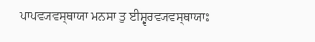ਪਾਪਵ੍ਯਵਸ੍ਥਾਯਾ ਮਨਸਾ ਤੁ ਈਸ਼੍ਵਰਵ੍ਯਵਸ੍ਥਾਯਾਃ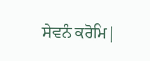ਸੇਵਨੰ ਕਰੋਮਿ|